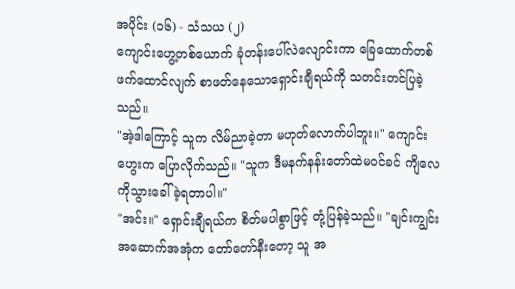အပိုင်း (၁၆) - သံသယ (၂)
ကျောင်းဟွေ့တစ်ယောက် ခုံတန်းပေါ်လဲလျောင်းကာ ခြေထောက်တစ်ဖက်ထောင်လျက် စာဖတ်နေသောရှောင်းချီရယ်ကို သတင်းတင်ပြခဲ့သည်။
"အဲ့ဒါကြောင့် သူက လိမ်ညာခဲ့တာ မဟုတ်လောက်ပါဘူး။" ကျောင်းဟွေးက ပြောလိုက်သည်။ "သူက ဒီမနက်နန်းတော်ထဲမဝင်ခင် ကျိလေကိုသွားခေါ်ခဲ့ရတာပါ။"
"အင်း။" ရှောင်းချီရယ်က စိတ်မပါစွာဖြင့် တုံ့ပြန်ခဲ့သည်။ "ချင်းကျွင်းအဆောက်အအုံက တော်တော်နီးတော့ သူ အ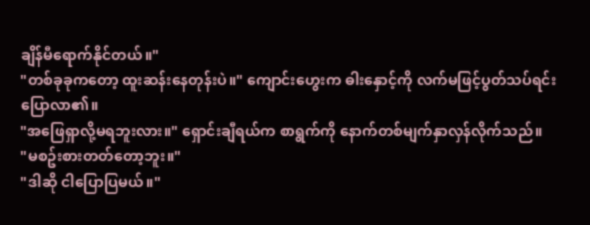ချိန်မီရောက်နိုင်တယ်။"
"တစ်ခုခုကတော့ ထူးဆန်းနေတုန်းပဲ။" ကျောင်းဟွေးက ဓါးနှောင့်ကို လက်မဖြင့်ပွတ်သပ်ရင်း ပြောလာ၏။
"အဖြေရှာလို့မရဘူးလား။" ရှောင်းချီရယ်က စာရွက်ကို နောက်တစ်မျက်နှာလှန်လိုက်သည်။
"မစဥ်းစားတတ်တော့ဘူး။"
"ဒါဆို ငါပြောပြမယ်။"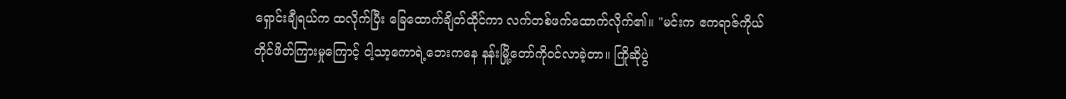ရှောင်းချီရယ်က ထလိုက်ပြီး ခြေထောက်ချိတ်ထိုင်ကာ လက်တစ်ဖက်ထောက်လိုက်၏။ "မင်းက ဧကရာဇ်ကိုယ်တိုင်ဖိတ်ကြားမှုကြောင့် ငါ့သာ့ကောရဲ့ဘေးကနေ နန်းမြို့တော်ကိုဝင်လာခဲ့တာ။ ကြိုဆိုပွဲ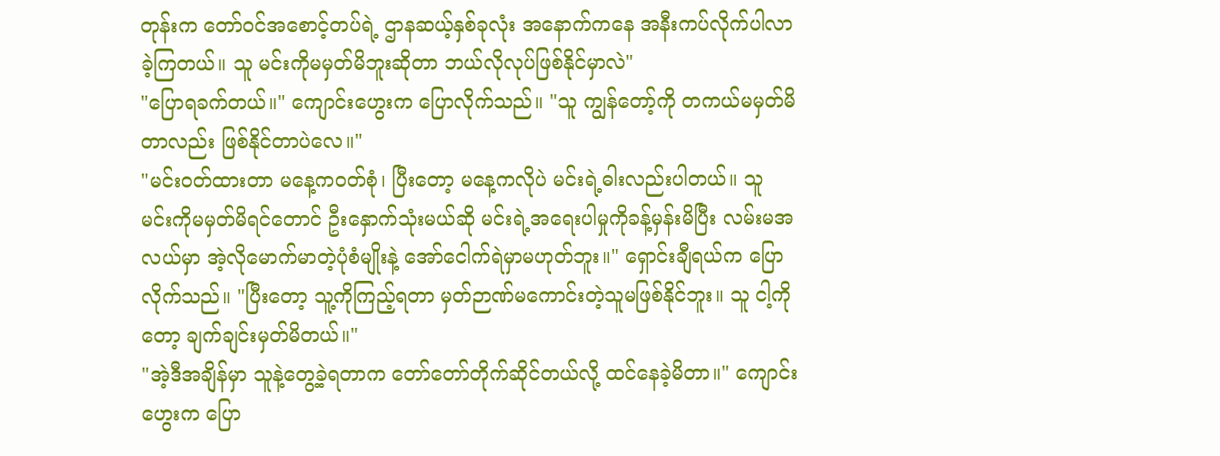တုန်းက တော်ဝင်အစောင့်တပ်ရဲ့ ဌာနဆယ့်နှစ်ခုလုံး အနောက်ကနေ အနီးကပ်လိုက်ပါလာခဲ့ကြတယ်။ သူ မင်းကိုမမှတ်မိဘူးဆိုတာ ဘယ်လိုလုပ်ဖြစ်နိုင်မှာလဲ"
"ပြောရခက်တယ်။" ကျောင်းဟွေးက ပြောလိုက်သည်။ "သူ ကျွန်တော့်ကို တကယ်မမှတ်မိတာလည်း ဖြစ်နိုင်တာပဲလေ။"
"မင်းဝတ်ထားတာ မနေ့ကဝတ်စုံ၊ ပြီးတော့ မနေ့ကလိုပဲ မင်းရဲ့ဓါးလည်းပါတယ်။ သူ မင်းကိုမမှတ်မိရင်တောင် ဦးနှောက်သုံးမယ်ဆို မင်းရဲ့အရေးပါမှုကိုခန့်မှန်းမိပြီး လမ်းမအလယ်မှာ အဲ့လိုမောက်မာတဲ့ပုံစံမျိုးနဲ့ အော်ငေါက်ရဲမှာမဟုတ်ဘူး။" ရှောင်းချီရယ်က ပြောလိုက်သည်။ "ပြီးတော့ သူ့ကိုကြည့်ရတာ မှတ်ဉာဏ်မကောင်းတဲ့သူမဖြစ်နိုင်ဘူး။ သူ ငါ့ကိုတော့ ချက်ချင်းမှတ်မိတယ်။"
"အဲ့ဒီအချိန်မှာ သူနဲ့တွေ့ခဲ့ရတာက တော်တော်တိုက်ဆိုင်တယ်လို့ ထင်နေခဲ့မိတာ။" ကျောင်းဟွေးက ပြော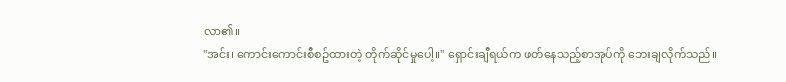လာ၏။
"အင်း၊ ကောင်းကောင်းစီစဥ်ထားတဲ့ တိုက်ဆိုင်မှုပေါ့။" ရှောင်းချီရယ်က ဖတ်နေသည့်စာအုပ်ကို ဘေးချလိုက်သည်။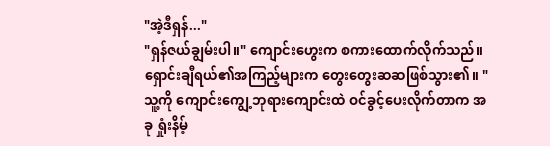"အဲ့ဒီရှန်..."
"ရှန်ဇယ်ချွမ်းပါ။" ကျောင်းဟွေးက စကားထောက်လိုက်သည်။
ရှောင်းချီရယ်၏အကြည့်များက တွေးတွေးဆဆဖြစ်သွား၏။ "သူ့ကို ကျောင်းကျွေ့ဘုရားကျောင်းထဲ ဝင်ခွင့်ပေးလိုက်တာက အခု ရှုံးနိမ့်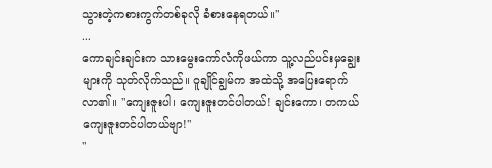သွားတဲ့ကစားကွက်တစ်ခုလို ခံစားနေရတယ်။"
...
ကောချင်းချင်းက သားမွေးကော်လံကိုဖယ်ကာ သူ့လည်ပင်းမှချွေးများကို သုတ်လိုက်သည်။ ဝူချိုင်ချွမ်က အထဲသို့ အပြေးရောက်လာ၏။ "ကျေးဇူးပါ၊ ကျေးဇူးတင်ပါတယ်! ချင်းကော၊ တကယ်ကျေးဇူးတင်ပါတယ်ဗျာ!"
"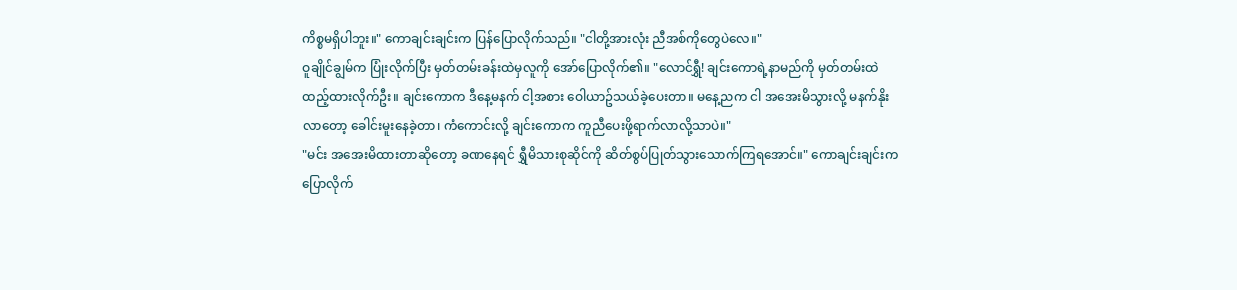ကိစ္စမရှိပါဘူး။" ကောချင်းချင်းက ပြန်ပြောလိုက်သည်။ "ငါတို့အားလုံး ညီအစ်ကိုတွေပဲလေ။"
ဝူချိုင်ချွမ်က ပြုံးလိုက်ပြီး မှတ်တမ်းခန်းထဲမှလူကို အော်ပြောလိုက်၏။ "လောင်ရွှီ! ချင်းကောရဲ့နာမည်ကို မှတ်တမ်းထဲထည့်ထားလိုက်ဦး။ ချင်းကောက ဒီနေ့မနက် ငါ့အစား ဝေါယာဥ်သယ်ခဲ့ပေးတာ။ မနေ့ညက ငါ အအေးမိသွားလို့ မနက်နိုးလာတော့ ခေါင်းမူးနေခဲ့တာ၊ ကံကောင်းလို့ ချင်းကောက ကူညီပေးဖို့ရာက်လာလို့သာပဲ။"
"မင်း အအေးမိထားတာဆိုတော့ ခဏနေရင် ရွှီမိသားစုဆိုင်ကို ဆိတ်စွပ်ပြုတ်သွားသောက်ကြရအောင်။" ကောချင်းချင်းက ပြောလိုက်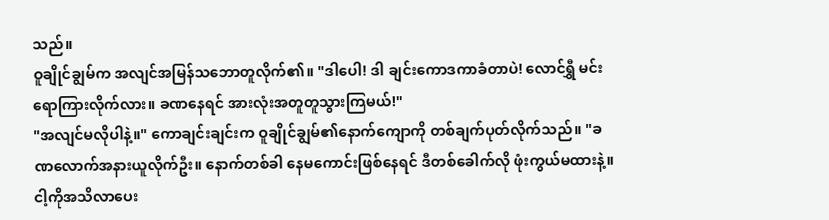သည်။
ဝူချိုင်ချွမ်က အလျင်အမြန်သဘောတူလိုက်၏။ "ဒါပေါ! ဒါ ချင်းကောဒကာခံတာပဲ! လောင်ရွှီ မင်းရောကြားလိုက်လား။ ခဏနေရင် အားလုံးအတူတူသွားကြမယ်!"
"အလျင်မလိုပါနဲ့။" ကောချင်းချင်းက ဝူချိုင်ချွမ်၏နောက်ကျောကို တစ်ချက်ပုတ်လိုက်သည်။ "ခဏလောက်အနားယူလိုက်ဦး။ နောက်တစ်ခါ နေမကောင်းဖြစ်နေရင် ဒီတစ်ခေါက်လို ဖုံးကွယ်မထားနဲ့။ ငါ့ကိုအသိလာပေး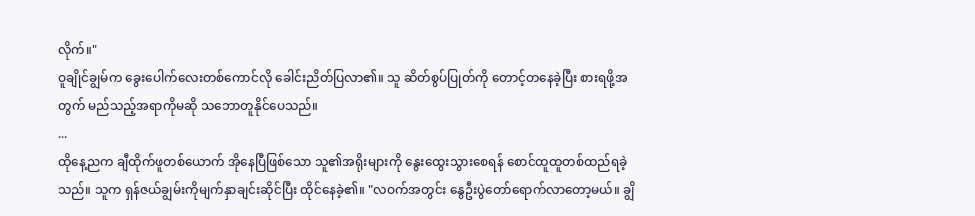လိုက်။"
ဝူချိုင်ချွမ်က ခွေးပေါက်လေးတစ်ကောင်လို ခေါင်းညိတ်ပြလာ၏။ သူ ဆိတ်စွပ်ပြုတ်ကို တောင့်တနေခဲ့ပြီး စားရဖို့အတွက် မည်သည့်အရာကိုမဆို သဘောတူနိုင်ပေသည်။
...
ထိုနေ့ညက ချီထိုက်ဖူတစ်ယောက် အိုနေပြီဖြစ်သော သူ၏အရိုးများကို နွေးထွေးသွားစေရန် စောင်ထူထူတစ်ထည်ရခဲ့သည်။ သူက ရှန်ဇယ်ချွမ်းကိုမျက်နှာချင်းဆိုင်ပြီး ထိုင်နေခဲ့၏။ "လဝက်အတွင်း နွေဦးပွဲတော်ရောက်လာတော့မယ်။ ချွိ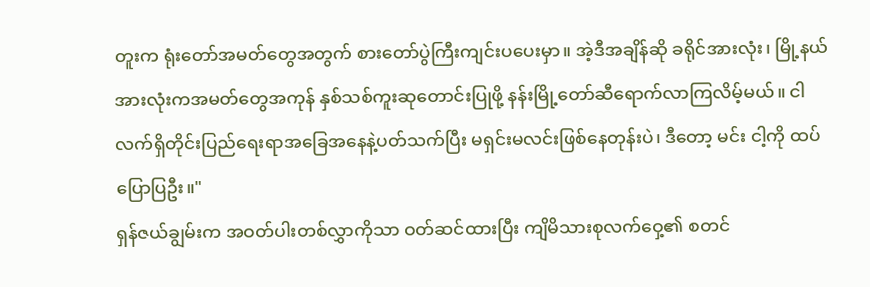တူးက ရုံးတော်အမတ်တွေအတွက် စားတော်ပွဲကြီးကျင်းပပေးမှာ။ အဲ့ဒီအချိန်ဆို ခရိုင်အားလုံး၊ မြို့နယ်အားလုံးကအမတ်တွေအကုန် နှစ်သစ်ကူးဆုတောင်းပြုဖို့ နန်းမြို့တော်ဆီရောက်လာကြလိမ့်မယ်။ ငါ လက်ရှိတိုင်းပြည်ရေးရာအခြေအနေနဲ့ပတ်သက်ပြီး မရှင်းမလင်းဖြစ်နေတုန်းပဲ၊ ဒီတော့ မင်း ငါ့ကို ထပ်ပြောပြဦး။"
ရှန်ဇယ်ချွမ်းက အဝတ်ပါးတစ်လွှာကိုသာ ဝတ်ဆင်ထားပြီး ကျိမိသားစုလက်ဝှေ့၏ စတင်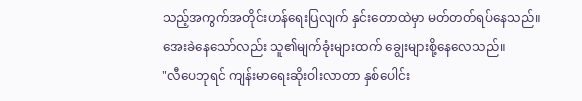သည့်အကွက်အတိုင်းဟန်ရေးပြလျက် နှင်းတောထဲမှာ မတ်တတ်ရပ်နေသည်။ အေးခဲနေသော်လည်း သူ၏မျက်ခုံးများထက် ချွေးများစို့နေလေသည်။
"လီပေဘုရင် ကျန်းမာရေးဆိုးဝါးလာတာ နှစ်ပေါင်း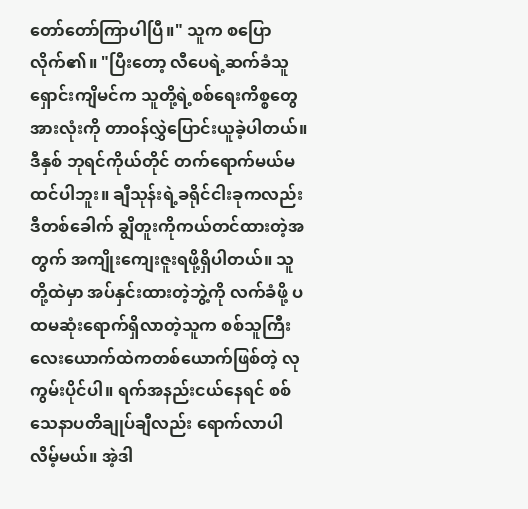တော်တော်ကြာပါပြီ။" သူက စပြောလိုက်၏။ "ပြီးတော့ လီပေရဲ့ဆက်ခံသူ ရှောင်းကျိမင်က သူတို့ရဲ့စစ်ရေးကိစ္စတွေအားလုံးကို တာဝန်လွှဲပြောင်းယူခဲ့ပါတယ်။ ဒီနှစ် ဘုရင်ကိုယ်တိုင် တက်ရောက်မယ်မထင်ပါဘူး။ ချီသုန်းရဲ့ခရိုင်ငါးခုကလည်း ဒီတစ်ခေါက် ချွိတူးကိုကယ်တင်ထားတဲ့အတွက် အကျိုးကျေးဇူးရဖို့ရှိပါတယ်။ သူတို့ထဲမှာ အပ်နှင်းထားတဲ့ဘွဲ့ကို လက်ခံဖို့ ပထမဆုံးရောက်ရှိလာတဲ့သူက စစ်သူကြီးလေးယောက်ထဲကတစ်ယောက်ဖြစ်တဲ့ လုကွမ်းပိုင်ပါ။ ရက်အနည်းငယ်နေရင် စစ်သေနာပတိချုပ်ချီလည်း ရောက်လာပါလိမ့်မယ်။ အဲ့ဒါ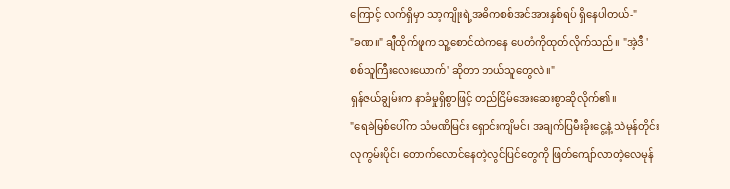ကြောင့် လက်ရှိမှာ သာ့ကျိုးရဲ့အဓိကစစ်အင်အားနှစ်ရပ် ရှိနေပါတယ်-"
"ခဏ။" ချီထိုက်ဖူက သူ့စောင်ထဲကနေ ပေတံကိုထုတ်လိုက်သည်။ "အဲ့ဒီ 'စစ်သူကြီးလေးယောက်' ဆိုတာ ဘယ်သူတွေလဲ။"
ရှန်ဇယ်ချွမ်းက နာခံမှုရှိစွာဖြင့် တည်ငြိမ်အေးဆေးစွာဆိုလိုက်၏။
"ရေခဲမြစ်ပေါ်က သံမဏိမြင်း ရှောင်းကျိမင်၊ အချက်ပြမီးခိုးငွေ့နဲ့ သဲမုန်တိုင်း လုကွမ်းပိုင်၊ တောက်လောင်နေတဲ့လွင်ပြင်တွေကို ဖြတ်ကျော်လာတဲ့လေမုန်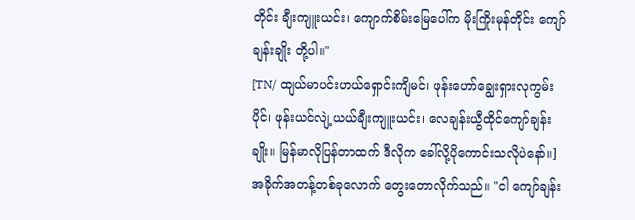တိုင်း ချီးကျူးယင်း၊ ကျောက်စိမ်းမြေပေါ်က မိုးကြိုးမုန်တိုင်း ကျော်ချန်းချိုး တို့ပါ။"
[TN/ ထျယ်မာပင်းဟယ်ရှောင်းကျိမင်၊ ဖုန်းဟော်ချွေးရှားလုကွမ်းပိုင်၊ ဖုန်းယင်လျဲ့ယယ်ချီးကျူးယင်း၊ လေချန်းယွီထိုင်ကျော်ချန်းချိုး။ မြန်မာလိုပြန်တာထက် ဒီလိုက ခေါ်လို့ပိုကောင်းသလိုပဲနော်။]
အခိုက်အတန့်တစ်ခုလောက် တွေးတောလိုက်သည်။ "ငါ ကျော်ချန်း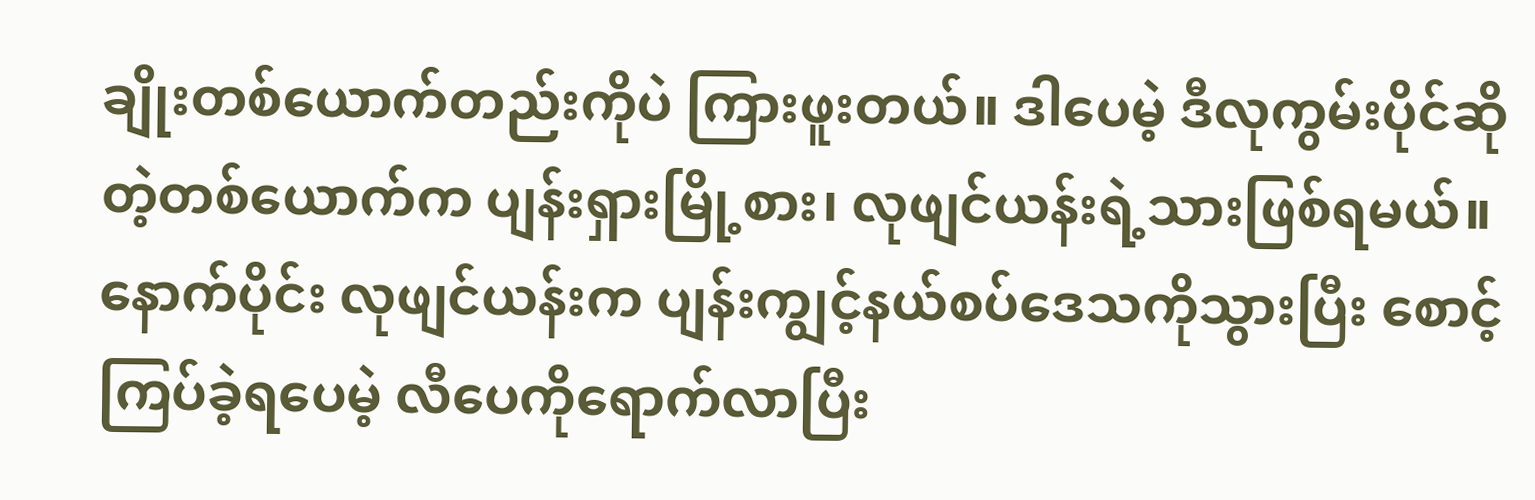ချိုးတစ်ယောက်တည်းကိုပဲ ကြားဖူးတယ်။ ဒါပေမဲ့ ဒီလုကွမ်းပိုင်ဆိုတဲ့တစ်ယောက်က ပျန်းရှားမြို့စား၊ လုဖျင်ယန်းရဲ့သားဖြစ်ရမယ်။ နောက်ပိုင်း လုဖျင်ယန်းက ပျန်းကျွင့်နယ်စပ်ဒေသကိုသွားပြီး စောင့်ကြပ်ခဲ့ရပေမဲ့ လီပေကိုရောက်လာပြီး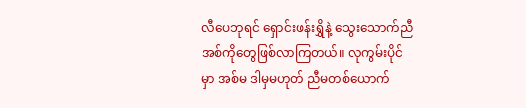လီပေဘုရင် ရှောင်းဖန်းရွှိနဲ့ သွေးသောက်ညီအစ်ကိုတွေဖြစ်လာကြတယ်။ လုကွမ်းပိုင်မှာ အစ်မ ဒါမှမဟုတ် ညီမတစ်ယောက်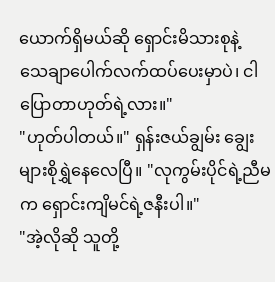ယောက်ရှိမယ်ဆို ရှောင်းမိသားစုနဲ့ သေချာပေါက်လက်ထပ်ပေးမှာပဲ၊ ငါပြောတာဟုတ်ရဲ့လား။"
"ဟုတ်ပါတယ်။" ရှန်းဇယ်ချွမ်း ချွေးများစိုရွှဲနေလေပြီ။ "လုကွမ်းပိုင်ရဲ့ညီမက ရှောင်းကျိမင်ရဲ့ဇနီးပါ။"
"အဲ့လိုဆို သူတို့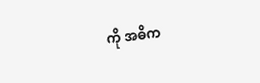ကို အဓိက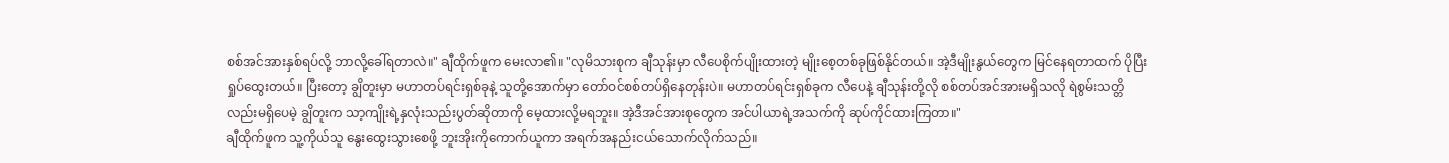စစ်အင်အားနှစ်ရပ်လို့ ဘာလို့ခေါ်ရတာလဲ။" ချီထိုက်ဖူက မေးလာ၏။ "လုမိသားစုက ချီသုန်းမှာ လီပေစိုက်ပျိုးထားတဲ့ မျိုးစေ့တစ်ခုဖြစ်နိုင်တယ်။ အဲ့ဒီမျိုးနွယ်တွေက မြင်နေရတာထက် ပိုပြီးရှုပ်ထွေးတယ်။ ပြီးတော့ ချွိတူးမှာ မဟာတပ်ရင်းရှစ်ခုနဲ့ သူတို့အောက်မှာ တော်ဝင်စစ်တပ်ရှိနေတုန်းပဲ။ မဟာတပ်ရင်းရှစ်ခုက လီပေနဲ့ ချီသုန်းတို့လို စစ်တပ်အင်အားမရှိသလို ရဲစွမ်းသတ္တိလည်းမရှိပေမဲ့ ချွိတူးက သာ့ကျိုးရဲ့နှလုံးသည်းပွတ်ဆိုတာကို မေ့ထားလို့မရဘူး။ အဲ့ဒီအင်အားစုတွေက အင်ပါယာရဲ့အသက်ကို ဆုပ်ကိုင်ထားကြတာ။"
ချီထိုက်ဖူက သူ့ကိုယ်သူ နွေးထွေးသွားစေဖို့ ဘူးအိုးကိုကောက်ယူကာ အရက်အနည်းငယ်သောက်လိုက်သည်။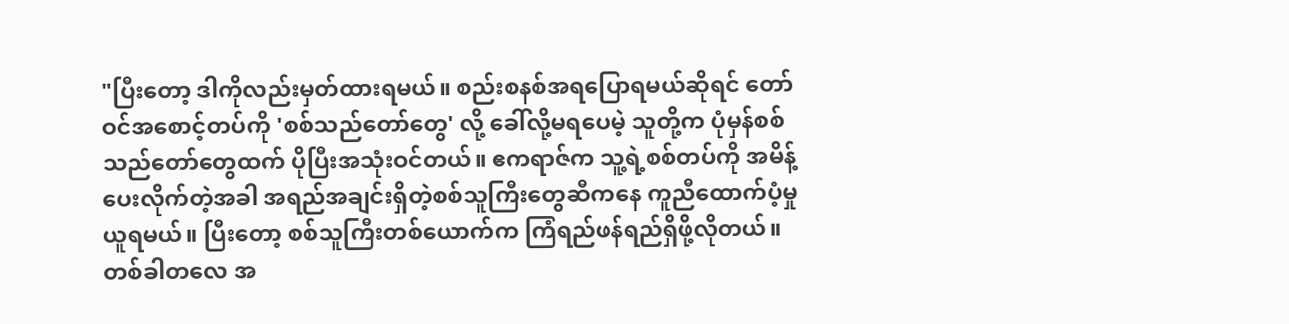"ပြီးတော့ ဒါကိုလည်းမှတ်ထားရမယ်။ စည်းစနစ်အရပြောရမယ်ဆိုရင် တော်ဝင်အစောင့်တပ်ကို 'စစ်သည်တော်တွေ' လို့ ခေါ်လို့မရပေမဲ့ သူတို့က ပုံမှန်စစ်သည်တော်တွေထက် ပိုပြီးအသုံးဝင်တယ်။ ဧကရာဇ်က သူ့ရဲ့စစ်တပ်ကို အမိန့်ပေးလိုက်တဲ့အခါ အရည်အချင်းရှိတဲ့စစ်သူကြီးတွေဆီကနေ ကူညီထောက်ပံ့မှုယူရမယ်။ ပြီးတော့ စစ်သူကြီးတစ်ယောက်က ကြံရည်ဖန်ရည်ရှိဖို့လိုတယ်။ တစ်ခါတလေ အ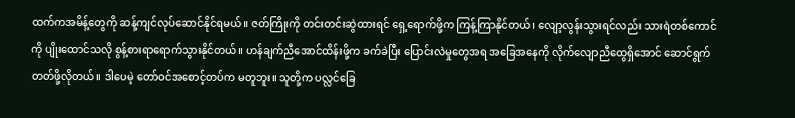ထက်ကအမိန့်တွေကို ဆန့်ကျင်လုပ်ဆောင်နိုင်ရမယ်။ ဇတ်ကြိုးကို တင်းတင်းဆွဲထားရင် ရှေ့ရောက်ဖို့က ကြန့်ကြာနိုင်တယ်၊ လျော့လွန်းသွားရင်လည်း သားရဲတစ်ကောင်ကို ပျိုးထောင်သလို စွန့်စားရာရောက်သွားနိုင်တယ်။ ဟန်ချက်ညီအောင်ထိန်းဖို့က ခက်ခဲပြီး ပြောင်းလဲမှုတွေအရ အခြေအနေကို လိုက်လျောညီထွေရှိအောင် ဆောင်ရွက်တတ်ဖို့လိုတယ်။ ဒါပေမဲ့ တော်ဝင်အစောင့်တပ်က မတူဘူး။ သူတို့က ပလ္လင်ခြေ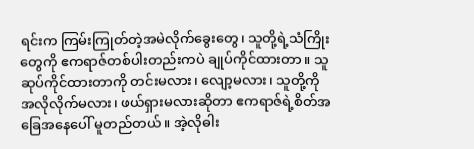ရင်းက ကြမ်းကြုတ်တဲ့အမဲလိုက်ခွေးတွေ၊ သူတို့ရဲ့သံကြိုးတွေကို ဧကရာဇ်တစ်ပါးတည်းကပဲ ချုပ်ကိုင်ထားတာ။ သူဆုပ်ကိုင်ထားတာကို တင်းမလား၊ လျော့မလား၊ သူတို့ကို အလိုလိုက်မလား၊ ဖယ်ရှားမလားဆိုတာ ဧကရာဇ်ရဲ့စိတ်အခြေအနေပေါ် မူတည်တယ်။ အဲ့လိုဓါး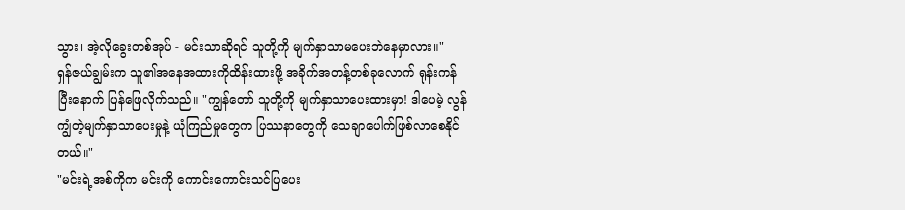သွား၊ အဲ့လိုခွေးတစ်အုပ် - မင်းသာဆိုရင် သူတို့ကို မျက်နှာသာမပေးဘဲနေမှာလား။"
ရှန်ဇယ်ချွမ်းက သူ၏အနေအထားကိုထိန်းထားဖို့ အခိုက်အတန့်တစ်ခုလောက် ရုန်းကန်ပြီးနောက် ပြန်ဖြေလိုက်သည်။ "ကျွန်တော် သူတို့ကို မျက်နှာသာပေးထားမှာ! ဒါပေမဲ့ လွန်ကျွံတဲ့မျက်နှာသာပေးမှုနဲ့ ယုံကြည်မှုတွေက ပြဿနာတွေကို သေချာပေါက်ဖြစ်လာစေနိုင်တယ်။"
"မင်းရဲ့အစ်ကိုက မင်းကို ကောင်းကောင်းသင်ပြပေး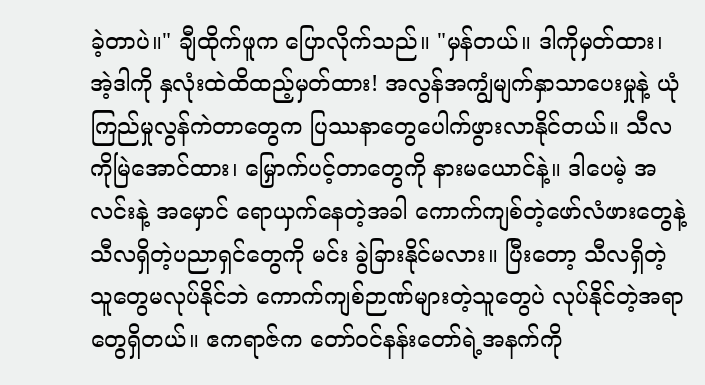ခဲ့တာပဲ။" ချီထိုက်ဖူက ပြောလိုက်သည်။ "မှန်တယ်။ ဒါကိုမှတ်ထား၊ အဲ့ဒါကို နှလုံးထဲထိထည့်မှတ်ထား! အလွန်အကျွံမျက်နှာသာပေးမှုနဲ့ ယုံကြည်မှုလွန်ကဲတာတွေက ပြဿနာတွေပေါက်ဖွားလာနိုင်တယ်။ သီလကိုမြဲအောင်ထား၊ မြှောက်ပင့်တာတွေကို နားမယောင်နဲ့။ ဒါပေမဲ့ အလင်းနဲ့ အမှောင် ရောယှက်နေတဲ့အခါ ကောက်ကျစ်တဲ့ဖော်လံဖားတွေနဲ့ သီလရှိတဲ့ပညာရှင်တွေကို မင်း ခွဲခြားနိုင်မလား။ ပြီးတော့ သီလရှိတဲ့သူတွေမလုပ်နိုင်ဘဲ ကောက်ကျစ်ဉာဏ်များတဲ့သူတွေပဲ လုပ်နိုင်တဲ့အရာတွေရှိတယ်။ ဧကရာဇ်က တော်ဝင်နန်းတော်ရဲ့အနက်ကို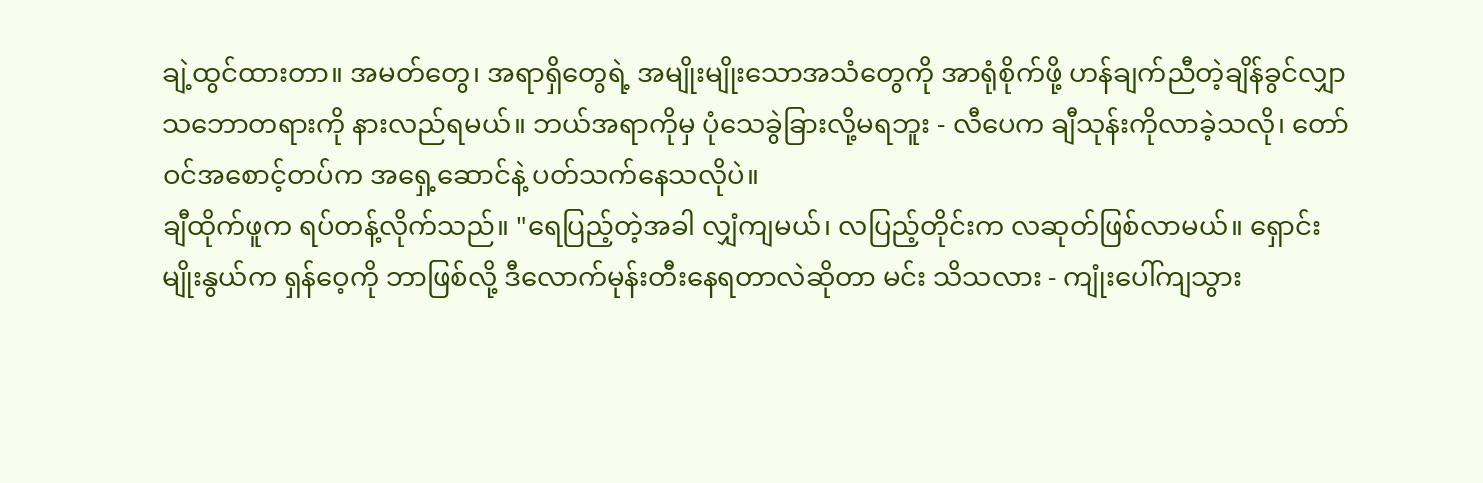ချဲ့ထွင်ထားတာ။ အမတ်တွေ၊ အရာရှိတွေရဲ့ အမျိုးမျိုးသောအသံတွေကို အာရုံစိုက်ဖို့ ဟန်ချက်ညီတဲ့ချိန်ခွင်လျှာသဘောတရားကို နားလည်ရမယ်။ ဘယ်အရာကိုမှ ပုံသေခွဲခြားလို့မရဘူး - လီပေက ချီသုန်းကိုလာခဲ့သလို၊ တော်ဝင်အစောင့်တပ်က အရှေ့ဆောင်နဲ့ ပတ်သက်နေသလိုပဲ။
ချီထိုက်ဖူက ရပ်တန့်လိုက်သည်။ "ရေပြည့်တဲ့အခါ လျှံကျမယ်၊ လပြည့်တိုင်းက လဆုတ်ဖြစ်လာမယ်။ ရှောင်းမျိုးနွယ်က ရှန်ဝေ့ကို ဘာဖြစ်လို့ ဒီလောက်မုန်းတီးနေရတာလဲဆိုတာ မင်း သိသလား - ကျုံးပေါ်ကျသွား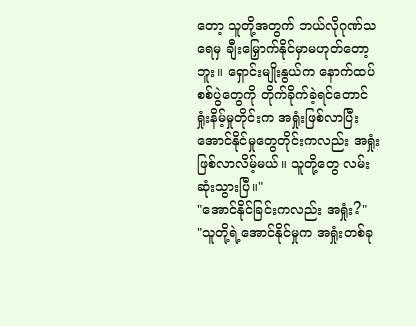တော့ သူတို့အတွက် ဘယ်လိုဂုဏ်သရေမှ ချီးမြှောက်နိုင်မှာမဟုတ်တော့ဘူး။ ရှောင်းမျိုးနွယ်က နောက်ထပ်စစ်ပွဲတွေကို တိုက်ခိုက်ခဲ့ရင်တောင် ရှုံးနိမ့်မှုတိုင်းက အရှုံးဖြစ်လာပြီး အောင်နိုင်မှုတွေတိုင်းကလည်း အရှုံးဖြစ်လာလိမ့်မယ်။ သူတို့တွေ လမ်းဆုံးသွားပြီ။"
"အောင်နိုင်ခြင်းကလည်း အရှုံး?"
"သူတို့ရဲ့အောင်နိုင်မှုက အရှုံးတစ်ခု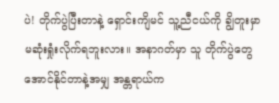ပဲ! တိုက်ပွဲပြီးတာနဲ့ ရှောင်းကျိမင် သူ့ညီငယ်ကို ချွိတူးမှာ မဆုံးရှုံးလိုက်ရဘူးလား။ အနာဂတ်မှာ သူ တိုက်ပွဲတွေအောင်နိုင်တာနဲ့အမျှ အန္တရာယ်က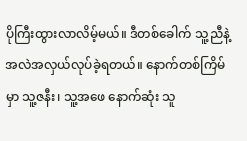ပိုကြီးထွားလာလိမ့်မယ်။ ဒီတစ်ခေါက် သူ့ညီနဲ့ အလဲအလှယ်လုပ်ခဲ့ရတယ်။ နောက်တစ်ကြိမ်မှာ သူ့ဇနီး၊ သူ့အဖေ နောက်ဆုံး သူ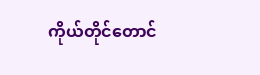ကိုယ်တိုင်တောင်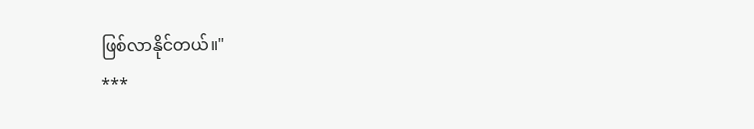ဖြစ်လာနိုင်တယ်။"
***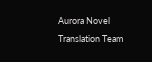Aurora Novel Translation Team